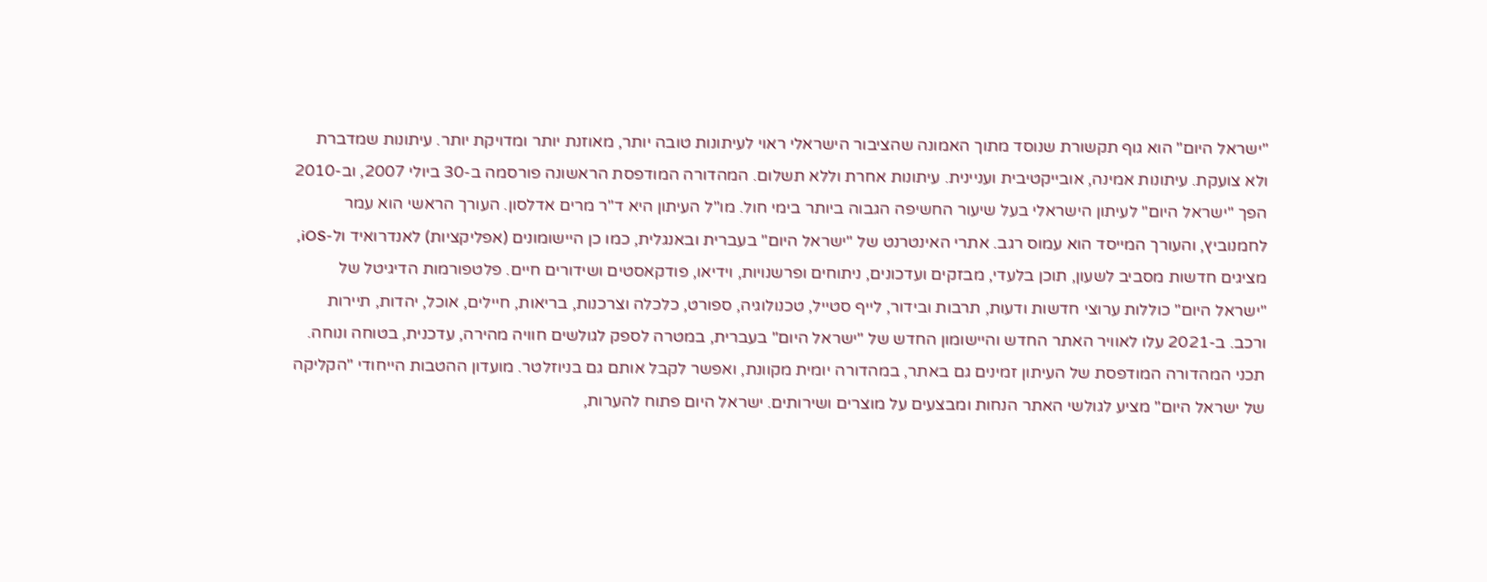"ישראל היום" הוא גוף תקשורת שנוסד מתוך האמונה שהציבור הישראלי ראוי לעיתונות טובה יותר, מאוזנת יותר ומדויקת יותר. עיתונות שמדברת ולא צועקת. עיתונות אמינה, אובייקטיבית ועניינית. עיתונות אחרת וללא תשלום. המהדורה המודפסת הראשונה פורסמה ב-30 ביולי 2007, וב-2010 הפך "ישראל היום" לעיתון הישראלי בעל שיעור החשיפה הגבוה ביותר בימי חול. מו"ל העיתון היא ד"ר מרים אדלסון. העורך הראשי הוא עמר לחמנוביץ, והעורך המייסד הוא עמוס רגב. אתרי האינטרנט של "ישראל היום" בעברית ובאנגלית, כמו כן היישומונים (אפליקציות) לאנדרואיד ול-iOS, מציגים חדשות מסביב לשעון, תוכן בלעדי, מבזקים ועדכונים, ניתוחים ופרשנויות, וידיאו, פודקאסטים ושידורים חיים. פלטפורמות הדיגיטל של "ישראל היום" כוללות ערוצי חדשות ודעות, תרבות ובידור, לייף סטייל, טכנולוגיה, ספורט, כלכלה וצרכנות, בריאות, חיילים, אוכל, יהדות, תיירות ורכב. ב-2021 עלו לאוויר האתר החדש והיישומון החדש של "ישראל היום" בעברית, במטרה לספק לגולשים חוויה מהירה, עדכנית, בטוחה ונוחה. תכני המהדורה המודפסת של העיתון זמינים גם באתר, במהדורה יומית מקוונת, ואפשר לקבל אותם גם בניוזלטר. מועדון ההטבות הייחודי "הקליקה של ישראל היום" מציע לגולשי האתר הנחות ומבצעים על מוצרים ושירותים. ישראל היום פתוח להערות,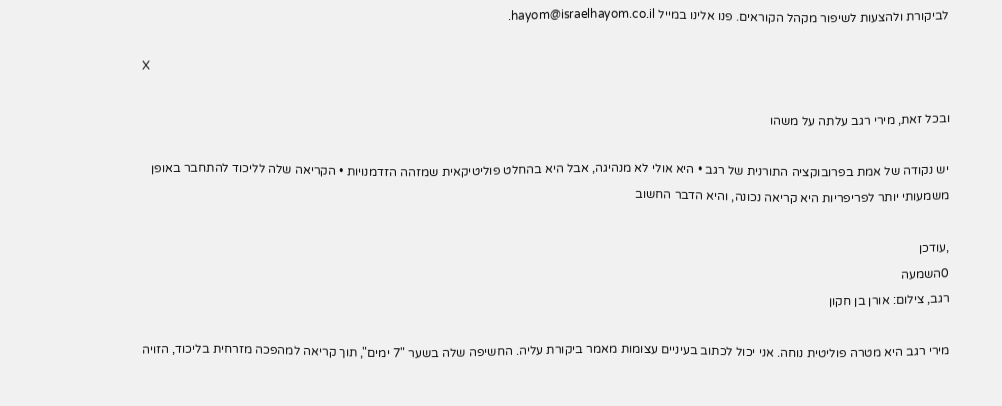לביקורת ולהצעות לשיפור מקהל הקוראים. פנו אלינו במייל hayom@israelhayom.co.il.

X

ובכל זאת, מירי רגב עלתה על משהו

יש נקודה של אמת בפרובוקציה התורנית של רגב • היא אולי לא מנהיגה, אבל היא בהחלט פוליטיקאית שמזהה הזדמנויות • הקריאה שלה לליכוד להתחבר באופן משמעותי יותר לפריפריות היא קריאה נכונה, והיא הדבר החשוב

,עודכן
0השמעה
רגב, צילום: אורן בן חקון

מירי רגב היא מטרה פוליטית נוחה. אני יכול לכתוב בעיניים עצומות מאמר ביקורת עליה. החשיפה שלה בשער "7 ימים", תוך קריאה למהפכה מזרחית בליכוד, הזויה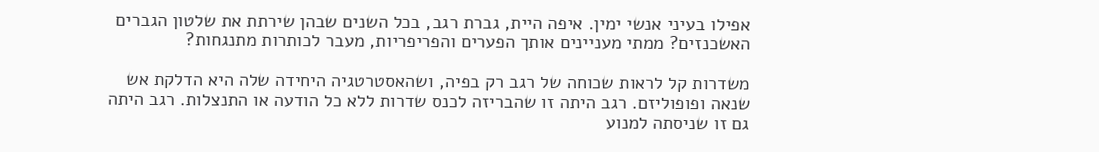אפילו בעיני אנשי ימין. איפה היית, גברת רגב, בכל השנים שבהן שירתת את שלטון הגברים האשכנזים? ממתי מעניינים אותך הפערים והפריפריות, מעבר לכותרות מתנגחות?

משדרות קל לראות שכוחה של רגב רק בפיה, ושהאסטרטגיה היחידה שלה היא הדלקת אש שנאה ופופוליזם. רגב היתה זו שהבריזה לכנס שדרות ללא כל הודעה או התנצלות. רגב היתה גם זו שניסתה למנוע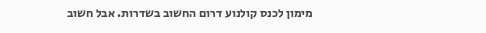מימון לכנס קולנוע דרום החשוב בשדרות. אבל חשוב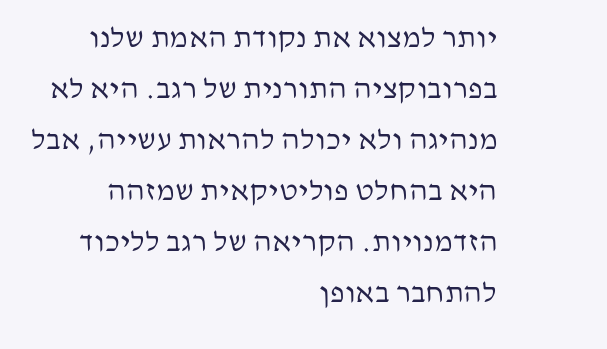יותר למצוא את נקודת האמת שלנו בפרובוקציה התורנית של רגב. היא לא מנהיגה ולא יכולה להראות עשייה, אבל היא בהחלט פוליטיקאית שמזהה הזדמנויות. הקריאה של רגב לליכוד להתחבר באופן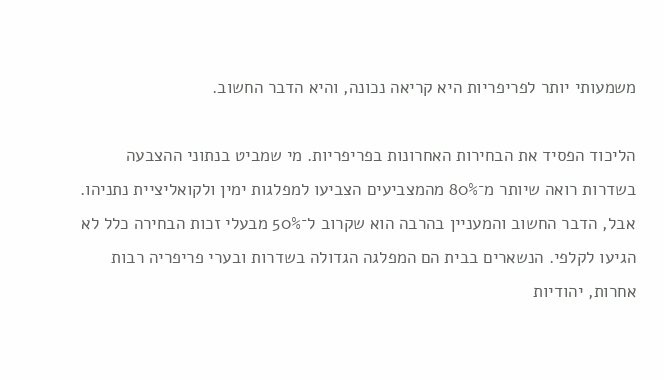משמעותי יותר לפריפריות היא קריאה נכונה, והיא הדבר החשוב.

הליכוד הפסיד את הבחירות האחרונות בפריפריות. מי שמביט בנתוני ההצבעה בשדרות רואה שיותר מ־80% מהמצביעים הצביעו למפלגות ימין ולקואליציית נתניהו. אבל, הדבר החשוב והמעניין בהרבה הוא שקרוב ל־50% מבעלי זכות הבחירה כלל לא הגיעו לקלפי. הנשארים בבית הם המפלגה הגדולה בשדרות ובערי פריפריה רבות אחרות, יהודיות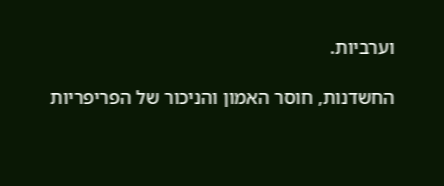וערביות.

החשדנות, חוסר האמון והניכור של הפריפריות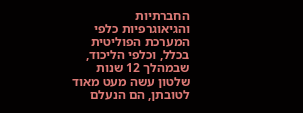החברתיות והגיאוגרפיות כלפי המערכת הפוליטית בכלל, וכלפי הליכוד, שבמהלך 12 שנות שלטון עשה מעט מאוד לטובתן, הם הנעלם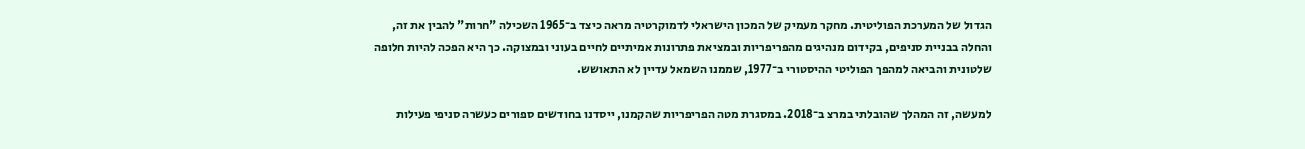הגדול של המערכת הפוליטית. מחקר מעמיק של המכון הישראלי לדמוקרטיה מראה כיצד ב־1965 השכילה "חרות" להבין את זה, והחלה בבניית סניפים, בקידום מנהיגים מהפריפריות ובמציאת פתרונות אמיתיים לחיים בעוני ובמצוקה. כך היא הפכה להיות חלופה שלטונית והביאה למהפך הפוליטי ההיסטורי ב־1977, שממנו השמאל עדיין לא התאושש.

למעשה, זה המהלך שהובלתי במרצ ב־2018. במסגרת מטה הפריפריות שהקמנו, ייסדנו בחודשים ספורים כעשרה סניפי פעילות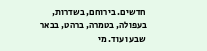חדשים. בירוחם, בשדרות, בעפולה, בטמרה, ברהט, בבאר שבע ועוד. מי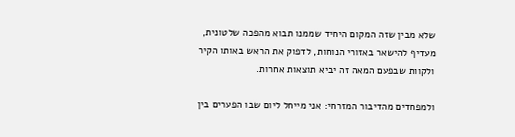שלא מבין שזה המקום היחיד שממנו תבוא מהפכה שלטונית, מעדיף להישאר באזורי הנוחות, לדפוק את הראש באותו הקיר ולקוות שבפעם המאה זה יביא תוצאות אחרות.

ולמפחדים מהדיבור המזרחי: אני מייחל ליום שבו הפערים בין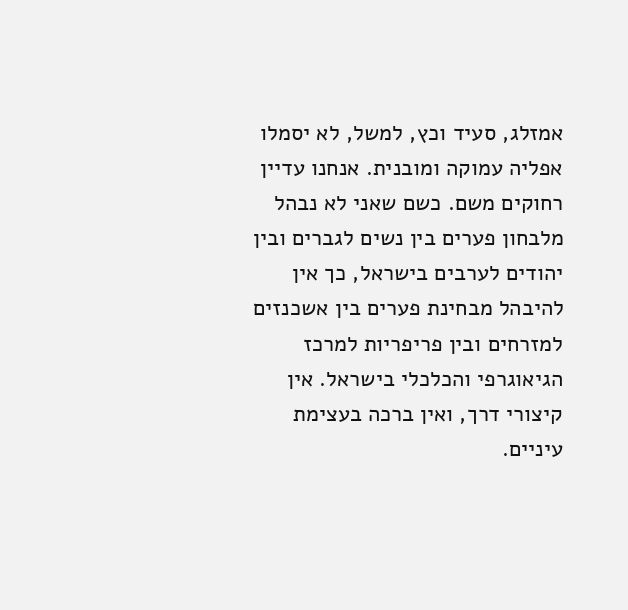אמזלג, סעיד וכץ, למשל, לא יסמלו אפליה עמוקה ומובנית. אנחנו עדיין רחוקים משם. כשם שאני לא נבהל מלבחון פערים בין נשים לגברים ובין יהודים לערבים בישראל, כך אין להיבהל מבחינת פערים בין אשכנזים למזרחים ובין פריפריות למרכז הגיאוגרפי והכלכלי בישראל. אין קיצורי דרך, ואין ברכה בעצימת עיניים.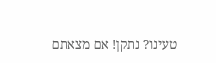טעינו? נתקן! אם מצאתם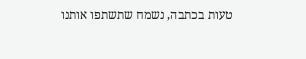טעות בכתבה, נשמח שתשתפו אותנו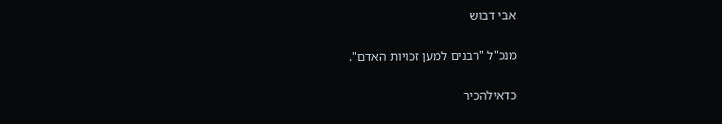אבי דבוש

מנכ"ל "רבנים למען זכויות האדם".

כדאילהכיר